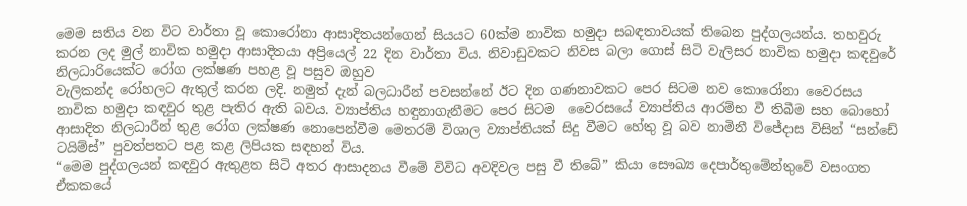මෙම සතිය වන විට වාර්තා වූ කොරෝනා ආසාදිතයන්ගෙන් සියයට 60ක්ම නාවික හමුදා සබඳතාවයක් තිබෙන පුද්ගලයන්ය. තහවුරු කරන ලද මුල් නාවික හමුදා ආසාදිතයා අප්‍රියෙල් 22 දින වාර්තා විය. නිවාඩුවකට නිවස බලා ගොස් සිටි වැලිසර නාවික හමුදා කඳවුරේ නිලධාරියෙක්ට රෝග ලක්ෂණ පහළ වූ පසුව ඔහුව
වැලිකන්ද රෝහලට ඇතුල් කරන ලදි. නමුත් දැන් බලධාරීන් පවසන්නේ ඊට දින ගණනාවකට පෙර සිටම ‍නව කොරෝනා වෛරසය නාවික හමුදා කඳවුර තුළ පැතිර ඇති බවය. ව්‍යාප්තිය හඳුනාගැනීමට පෙර සිටම  ‍වෛරසයේ ව්‍යාප්තිය ආරම්භ වී තිබීම සහ බොහෝ ආසාදිත නිලධාරීන් තුළ රෝග ලක්ෂණ නොපෙන්වීම මෙතරම් විශාල ව්‍යාප්තියක් සිදු වීමට හේතු වූ බව නාමිනී විජේදාස විසින් “සන්ඩේ ටයිම්ස්” පුවත්පතට පළ කළ ලිපියක සඳහන් විය.
“මෙම පුද්ගලයන් කඳවුර ඇතුළත සිටි අතර ආසාදනය වීමේ විවිධ අවදිවල පසු වී තිබේ” කියා සෞඛ්‍ය දෙපාර්තුමේන්තුවේ වසංගත ඒකකයේ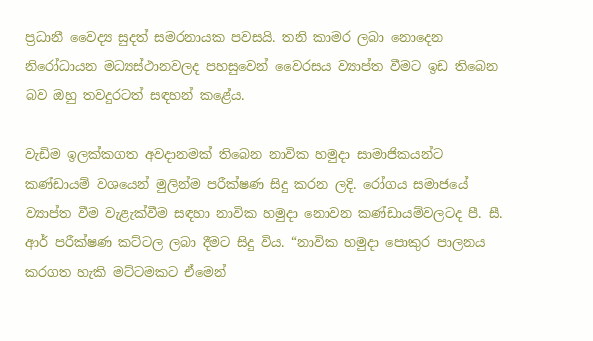ප්‍රධානී වෛද්‍ය සුදත් සමරනායක පවසයි. තනි කාමර ලබා නොදෙන නිරෝධායන මධ්‍යස්ථානවලද පහසුවෙන් වෛරසය ව්‍යාප්ත වීමට ඉඩ තිබෙන බව ඔහු තවදුරටත් සඳහන් කළේය.

වැඩිම ඉලක්කගත අවදානමක් තිබෙන නාවික හමුදා සාමාජිකයන්ට කණ්ඩායම් වශයෙන් මුලින්ම පරීක්ෂණ සිදු කරන ලදි. රෝගය සමාජයේ ව්‍යාප්ත වීම වැළැක්වීම සඳහා නාවික හමුදා නොවන කණ්ඩායම්වලටද පී. සී. ආර් පරීක්ෂණ කට්ටල ලබා දීමට සිදු විය. “නාවික හමුදා පොකුර පාලනය කරගත හැකි මට්ටමකට ඒමෙන්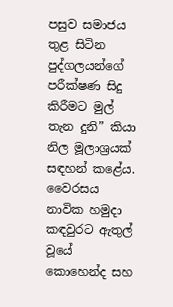පසුව සමාජය තුළ සිටින පුද්ගලයන්ගේ පරීක්ෂණ සිදු කිරීමට මුල් තැන දුනි” කියා නිල මූලාශ්‍රයක් සඳහන් කළේය.
වෛරසය නාවික හමුදා කඳවුරට ඇතුල් වූයේ කොහෙන්ද සහ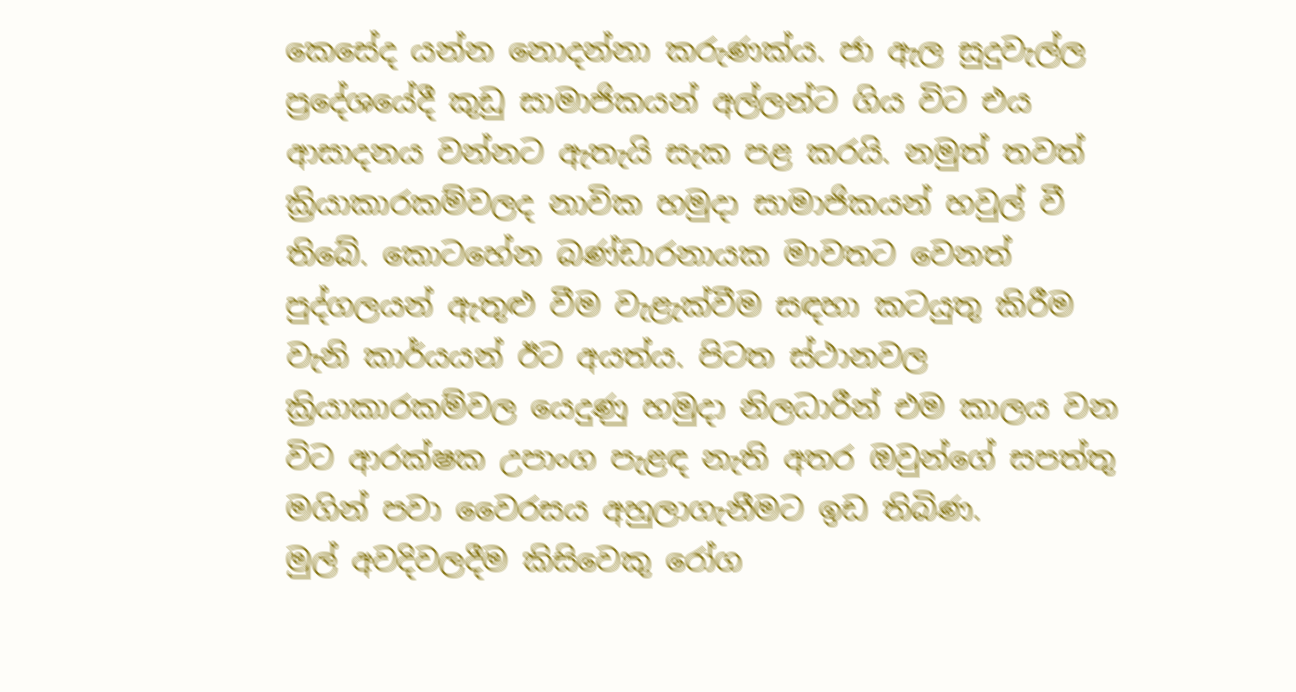කෙසේද යන්න නොදන්නා කරුණක්ය. ජා ඇල සුදුවැල්ල ප්‍රදේශයේදී කුඩු සාමාජිකයන් අල්ලන්ට ගිය විට එය ආසාදනය වන්නට ඇතැයි සැක පළ කරයි. නමුත් තවත් ක්‍රියාකාරකම්වලද නාවික හමුදා සාමාජිකයන් හවුල් වී තිබේ. කොටහේන බණ්ඩාරනායක මාවතට වෙනත් පුද්ගලයන් ඇතුළු වීම වැළැක්වීම සඳහා කටයුතු කිරීම වැනි කාර්යයන් ඊට අයත්ය. පිටත ස්ථානවල ක්‍රියාකාරකම්වල යෙදුණු හමුදා නිලධාරීන් එම කාලය වන විට ආරක්ෂක උපාංග පැළඳ නැති අතර ඔවුන්ගේ සපත්තු මගින් පවා වෛරසය අහුලාගැනීමට ඉඩ තිබිණ.
මුල් අවදිවලදීම කිසිවෙකු රෝග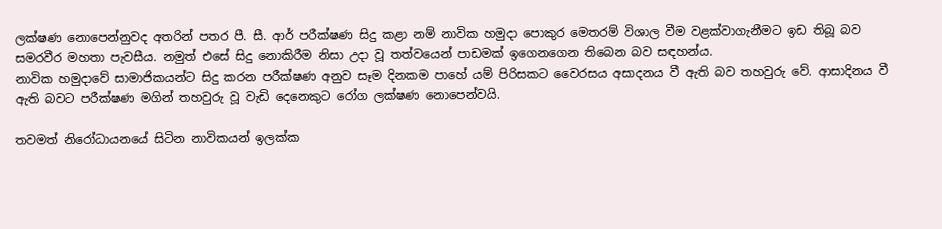ලක්ෂණ නොපෙන්නුවද අතරින් පතර පී. සී. ආර් පරීක්ෂණ සිදු කළා නම් නාවික හමුදා පොකුර මෙතරම් විශාල වීම වළක්වාගැනීමට ඉඩ තිබූ බව සමරවීර මහතා පැවසීය. නමුත් එසේ සිදු නොකිරීම නිසා උදා වූ තත්වයෙන් පාඩමක් ඉගෙනගෙන තිබෙන බව සඳහන්ය.
නාවික හමුදාවේ සාමාජිකයන්ට සිදු කරන පරීක්ෂණ අනුව සෑම දිනකම පාහේ යම් පිරිසකට වෛරසය අසාදනය වී ඇති බව තහවුරු වේ. ආසාදිනය වී ඇති බවට පරීක්ෂණ මගින් තහවුරු වූ වැඩි දෙනෙකුට රෝග ලක්ෂණ නොපෙන්වයි.

තවමත් නිරෝධායනයේ සිටින නාවිකයන් ඉලක්ක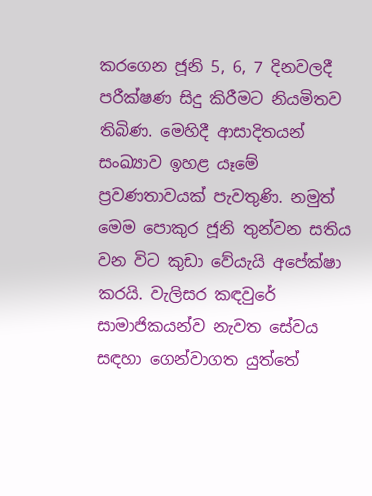කරගෙන ජූනි 5, 6, 7 දිනවලදී පරීක්ෂණ සිදු කිරීමට නියමිතව තිබිණ. මෙහිදී ආසාදිතයන් සංඛ්‍යාව ඉහළ යෑමේ ප්‍රවණතාවයක් පැවතුණි. නමුත් මෙම පොකුර ජූනි තුන්වන සතිය වන විට කුඩා වේයැයි අපේක්ෂා කරයි. වැලිසර කඳවුරේ සාමාජිකයන්ව නැවත සේවය සඳහා ගෙන්වාගත යුත්තේ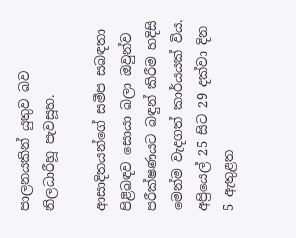පාලනයකින් යුතුව බව නිලධාරීහූ පැවසූහ.

ආසාදිතයන්ගේ සමීප සබඳතා පිළිබඳව සොයා බලා ඔවුන්ව පරීක්ෂණයට බඳුන් කිරීම හදිසි මෙන්ම වැදගත් කාර්යයක් විය. අප්‍රියෙල් 25 සිට 29 දක්වා දින 5 ඇතුළත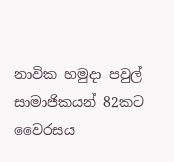නාවික හමුදා පවුල් සාමාජිකයන් 82කට වෛරසය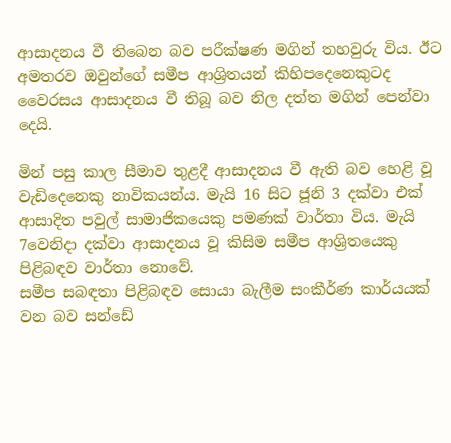ආසාදනය වී තිබෙන බව පරීක්ෂණ මගින් තහවුරු විය. ඊට අමතරව ඔවුන්ගේ සමීප ආශ්‍රිතයන් කිහිපදෙනෙකුටද වෛරසය ආසාදනය වී තිබූ බව නිල දත්ත මගින් පෙන්වා දෙයි.

මින් පසු කාල සීමාව තුළදී ආසාදනය වී ඇති බව හෙළි වූ වැඩිදෙනෙකු නාවිකයන්ය. මැයි 16 සිට ජූනි 3 දක්වා එක් ආසාදිත පවුල් සාමාජිකයෙකු පමණක් වාර්තා විය. මැයි 7වෙනිදා දක්වා ආසාදනය වූ කිසිම සමීප ආශ්‍රිතයෙකු පිළිබඳව වාර්තා නොවේ.
සමීප සබඳතා පිළිබඳව සොයා බැලීම සංකීර්ණ කාර්යයක් වන බව සන්ඩේ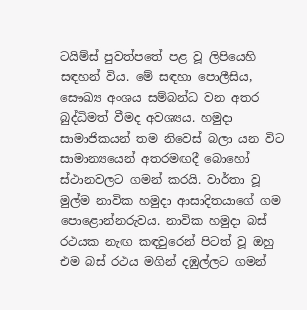ටයිම්ස් පුවත්පතේ පළ වූ ලිපියෙහි සඳහන් විය. මේ සඳහා පොලීසිය, සෞඛ්‍ය අංශය සම්බන්ධ වන අතර බුද්ධිමත් වීමද අවශ්‍යය. හමුදා සාමාජිකයන් තම නිවෙස් බලා යන විට සාමාන්‍යයෙන් අතරමඟදී බොහෝ ස්ථානවලට ගමන් කරයි. වාර්තා වූ මුල්ම නාවික හමුදා ආසාදිතයාගේ ගම පොළොන්නරුවය. නාවික හමුදා බස් රථයක නැඟ කඳවුරෙන් පිටත් වූ ඔහු එම බස් රථය මගින් දඹුල්ලට ගමන්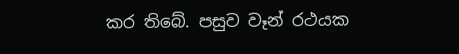කර තිබේ. පසුව වෑන් රථයක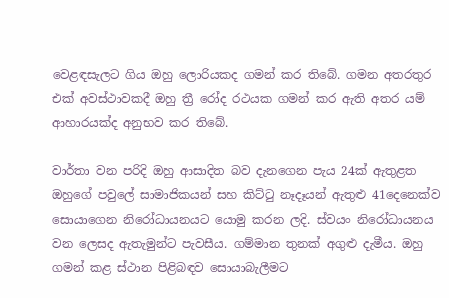වෙළඳසැලට ගිය ඔහු ලොරියකද ගමන් කර තිබේ. ගමන අතරතුර එක් අවස්ථාවකදී ඔහු ත්‍රී රෝද රථයක ගමන් කර ඇති අතර යම් ආහාරයක්ද අනුභව කර තිබේ.

වාර්තා වන පරිදි ඔහු ආසාදිත බව දැනගෙන පැය 24ක් ඇතුළත ඔහුගේ පවුලේ සාමාජිකයන් සහ කිට්ටු නෑදෑයන් ඇතුළු 41දෙනෙක්ව සොයාගෙන නිරෝධායනයට යොමු කරන ලදි. ස්වයං නිරෝධායනය වන ලෙසද ඇතැමුන්ට පැවසීය. ගම්මාන තුනක් අගුළු දැමීය. ඔහු ගමන් කළ ස්ථාන පිළිබඳව සොයාබැලීමට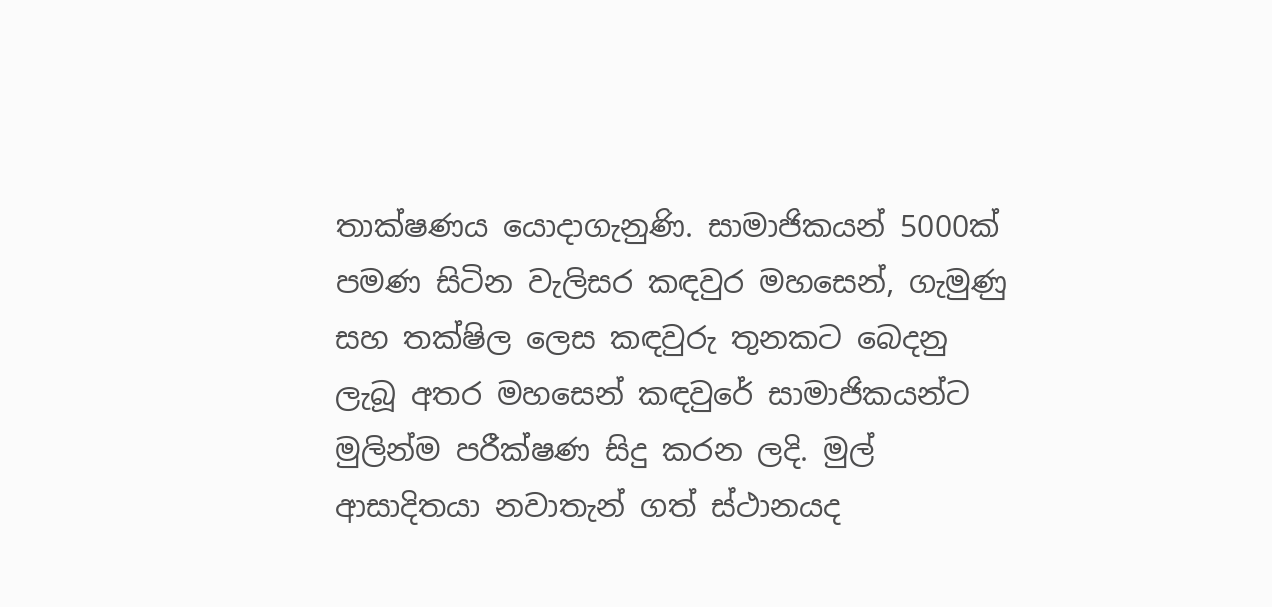තාක්ෂණය යොදාගැනුණි. සාමාජිකයන් 5000ක් පමණ සිටින වැලිසර කඳවුර මහසෙන්, ගැමුණු සහ තක්ෂිල ලෙස කඳවුරු තුනකට බෙදනු ලැබූ අතර මහසෙන් කඳවුරේ සාමාජිකයන්ට මුලින්ම පරීක්ෂණ සිදු කරන ලදි. මුල් ආසාදිතයා නවාතැන් ගත් ස්ථානයද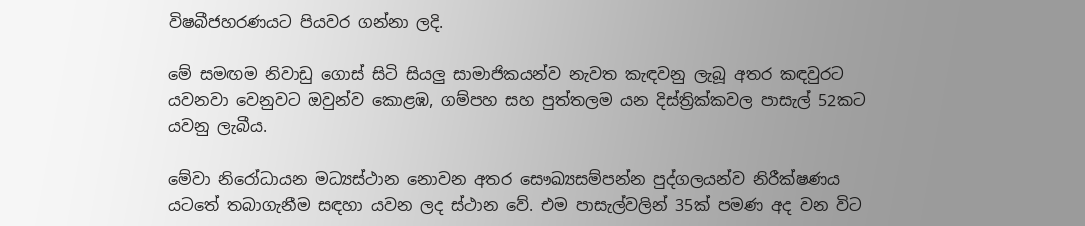විෂබීජහරණයට පියවර ගන්නා ලදි.

මේ සමඟම නිවාඩු ගොස් සිටි සියලු සාමාජිකයන්ව නැවත කැඳවනු ලැබූ අතර කඳවුරට යවනවා වෙනුවට ඔවුන්ව කොළඹ, ගම්පහ සහ පුත්තලම යන දිස්ත්‍රික්කවල පාසැල් 52කට යවනු ලැබීය.

මේවා නිරෝධායන මධ්‍යස්ථාන නොවන අතර සෞඛ්‍යසම්පන්න පුද්ගලයන්ව නිරීක්ෂණය යටතේ තබාගැනීම සඳහා යවන ලද ස්ථාන වේ. එම පාසැල්වලින් 35ක් පමණ අද වන විට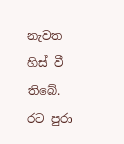නැවත හිස් වී තිබේ.
රට පුරා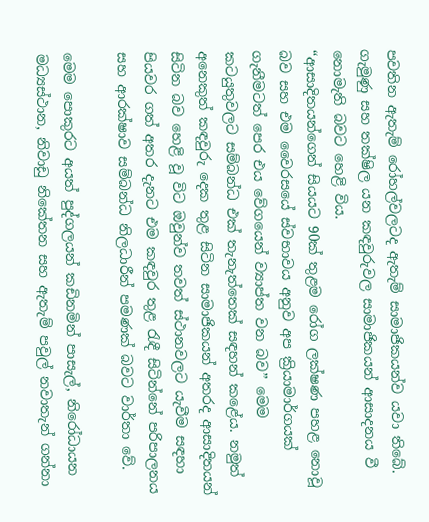පවතින ‍ඇතැම් රෝහල්වලටද ඇතැම් සාමාජිකයන්ව යවා තිබේ. ගැමුණු සහ තක්ෂිල යන කඳවුරුවල සාමාජිකයන් ආසාදනය වී නොමැති බවට හෙළි විය.
“ආසාදිතයන්ගෙන් සියයට 90ක් තුළම රෝග ලක්ෂණ පහළ නොවූ බව සහ එම වෛරසයේ ස්වභාවය අනුව අප ක්‍රියාමාර්ගයක් ගැනීමටත් පෙර එය වේගයෙන් ව්‍යාප්ත වන බව” මෙම කටයුතුවලට සම්බන්ධ එක් තැනැත්තෙක් සඳහන් කළේය. නමුත් අනෙකුත් කඳවුරු දෙක තුළ සිටින සාමාජිකයන් අතරද ආසාදිතයන් සිටින බව හෙළි වූ විට ඔවුන්ව තවත් ස්ථානවලට යැවීම සඳහා පියවර ගත් අතර දැනට එම කඳවුර තුළ රැඳී සිටින්නේ පරිපාලනය සහ ආරක්ෂාව සම්බන්ධ නිලධාරීන් පමණක් බවට වාර්තා වේ.

මෙම පොකුරට අයත් පුද්ගලයන් කඩිනමින් පාසැල්, නිරෝධායන මධ්‍යස්ථාන, නිවාඩු නිකේතන සහ ඇතැම් පවුල් නවාතැන් ගන්නා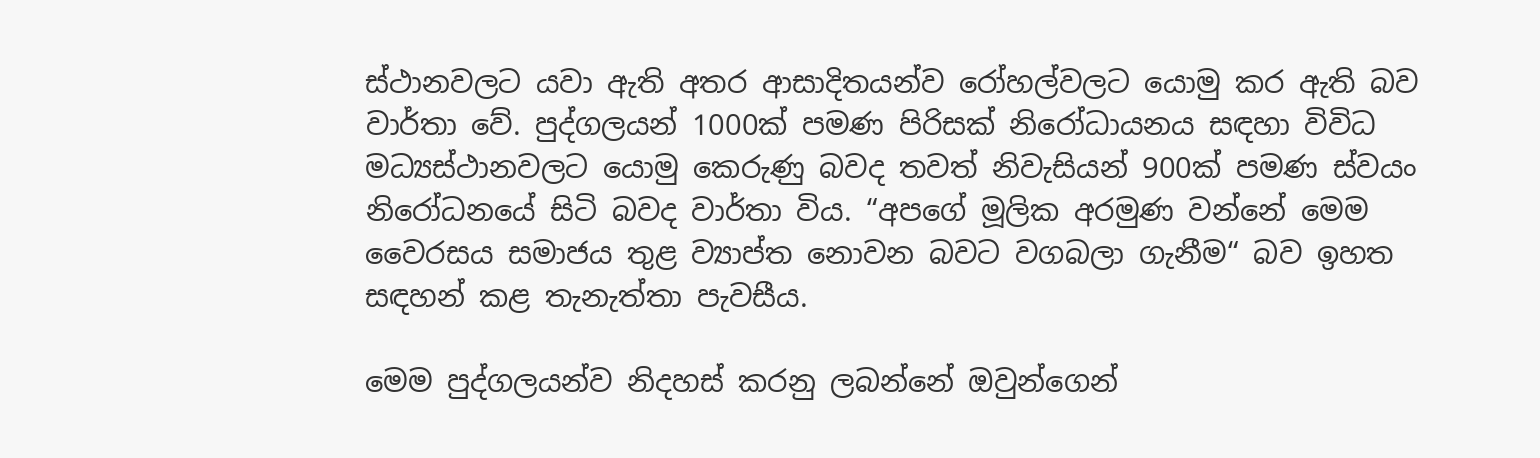ස්ථානවලට යවා ඇති අතර ආසාදිතයන්ව රෝහල්වලට යොමු කර ඇති බව වාර්තා වේ. පුද්ගලයන් 1000ක් පමණ පිරිසක් නිරෝධායනය සඳහා විවිධ මධ්‍යස්ථානවලට යොමු කෙරුණු බවද තවත් නිවැසියන් 900ක් පමණ ස්වයං නිරෝධනයේ සිටි බවද වාර්තා විය. “අපගේ මූලික අරමුණ වන්නේ මෙම වෛරසය සමාජය තුළ ව්‍යාප්ත නොවන බවට වගබලා ගැනීම“ බව ඉහත සඳහන් කළ තැනැත්තා පැවසීය.

මෙම පුද්ගලයන්ව නිදහස් කරනු ලබන්නේ ඔවුන්ගෙන්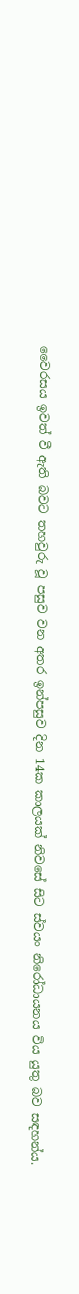වෛරසය ඉවත් වී ඇති බවට තහවුරු වූ පසුව වන අතර ඉන්පසුව දින 14ක කාලයක් නිවසේ සිට ස්වයං නිරෝධායනය විය යුතු බව සඳහන්ය.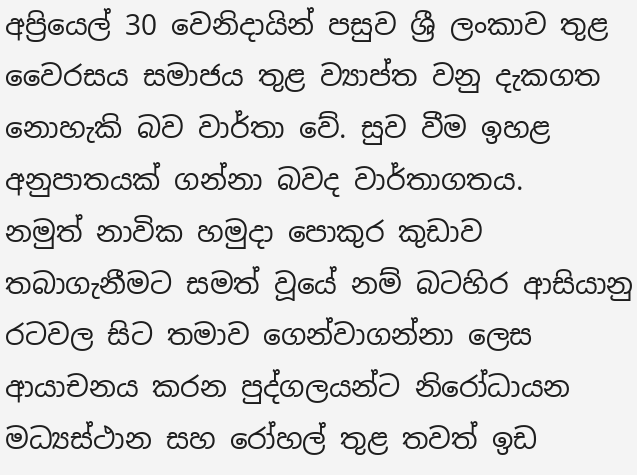අප්‍රියෙල් 30 වෙනිදායින් පසුව ශ්‍රී ලංකාව තුළ වෛරසය සමාජය තුළ ව්‍යාප්ත වනු දැකගත නොහැකි බව වාර්තා වේ. සුව වීම ඉහළ අනුපාතයක් ගන්නා බවද වාර්තාගතය.
නමුත් නාවික හමුදා පොකුර කුඩාව තබාගැනීමට සමත් වූයේ නම් බටහිර ආසියානු රටවල සිට තමාව ගෙන්වාගන්නා ලෙස ආයාචනය කරන පුද්ගලයන්ට නිරෝධායන මධ්‍යස්ථාන සහ රෝහල් තුළ තවත් ඉඩ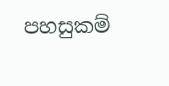පහසුකම්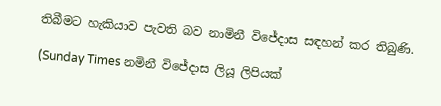තිබීමට හැකියාව පැවති බව නාමිනී විජේදාස සඳහන් කර තිබුණි.

(Sunday Times නමිනී විජේදාස ලියූ ලිපියක්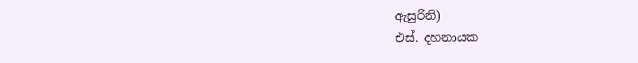ඇසුරිනි)
එස්. දහනායක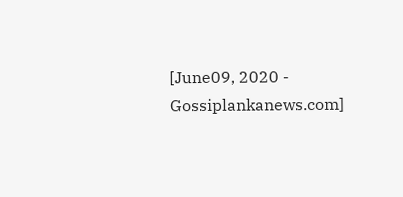[June09, 2020 - Gossiplankanews.com]